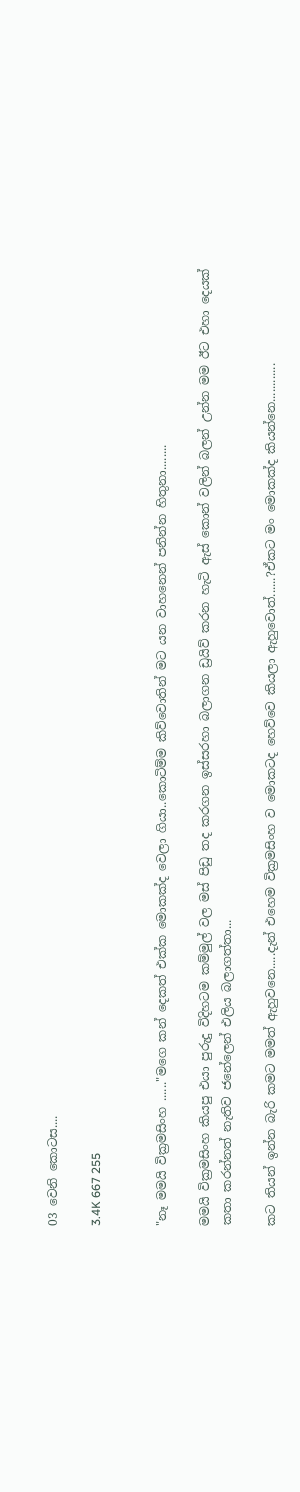03 වෙනි කොටස....

3.4K 667 255


"නෑ මමයි වික්‍රමසිංහ ......"මගෙ කන් දෙකත් එක්ක මොකක්ද වෙලා ගියා..කොටිම්ම කිව්වොතින් මට යන වාහනෙන් පනින්න හිතුනා........

මමයි වික්‍රමසිංහ කියපු එයා පුරුදු විදිහටම කම්මුල් වල මස් පිඩු තද කරගන ඉස්සරහා බලාගන ඩ්‍රයිව් කරන හැටි ඇස් කොන් වලින් බලන් උන්න මම ඊට එහා දෙයක් කතා කරන්නත් නැතිව ජනේලෙන් එලිය බලාගත්තා...

කට තියන් ඉන්න බැරි කමට මමත් ඇහුවනෙ.....දැන් එහෙම වික්‍රමසිංහ ව මොකටද හෙව්වෙ කියලා ඇහුවොත්......?ඒකට මං මොකක්ද කියන්නෙ............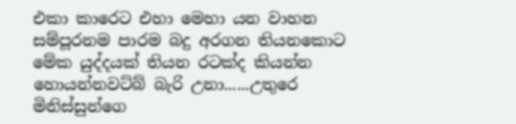එකා කාරෙට එහා මෙහා යන වාහන සම්පූරනම පාරම බදු අරගන තියනකොට මේක යුද්දයක් තියන රටක්ද කියන්න හොයන්නවට්බ් බැරි උනා......උතුරෙ මිනිස්සුන්ගෙ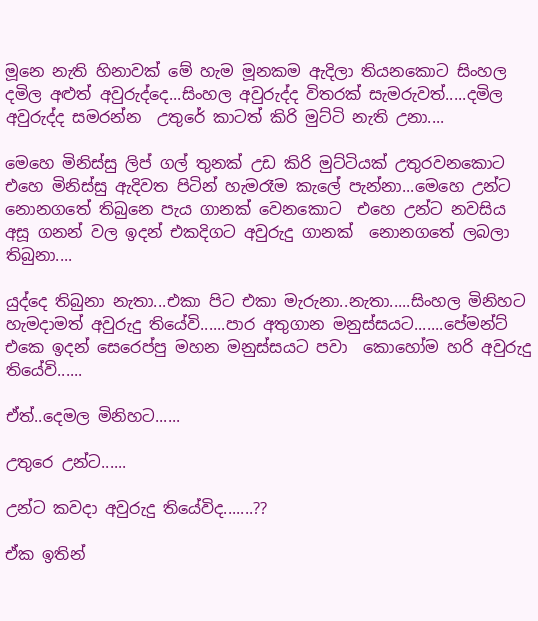මූනෙ නැති හිනාවක් මේ හැම මූනකම ඇදිලා තියනකොට සිංහල දමිල අළුත් අවුරුද්දෙ...සිංහල අවුරුද්ද විතරක් සැමරුවත්.....දමිල අවුරුද්ද සමරන්න  උතුරේ කාටත් කිරි මුට්ටි නැති උනා....

මෙහෙ මිනිස්සු ලිප් ගල් තුනක් උඩ කිරි මුට්ටියක් උතුරවනකොට එහෙ මිනිස්සු ඇදිවත පිටින් හැමරෑම කැලේ පැන්නා...මෙහෙ උන්ට නොනගතේ තිබුනෙ පැය ගානක් වෙනකොට  එහෙ උන්ට නවසිය අසූ ගනන් වල ඉදන් එකදිගට අවුරුදු ගානක්  නොනගතේ ලබලා තිබුනා....

යුද්දෙ තිබුනා නැතා...එකා පිට එකා මැරුනා..නැතා.....සිංහල මිනිහට හැමදාමත් අවුරුදු තියේවි......පාර අතුගාන මනුස්සයට.......පේමන්ට් එකෙ ඉදන් සෙරෙප්පු මහන මනුස්සයට පවා  කොහෝම හරි අවුරුදු තියේවි......

ඒත්..දෙමල මිනිහට......

උතුරෙ උන්ට......

උන්ට කවදා අවුරුදු තියේවිද.......??

ඒක ඉතින්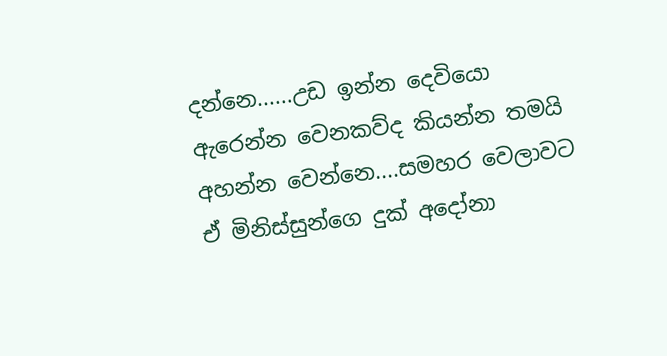දන්නෙ......උඩ ඉන්න දෙවියො ඇරෙන්න වෙනකව්ද කියන්න තමයි අහන්න වෙන්නෙ....සමහර වෙලාවට ඒ මිනිස්සුන්ගෙ දුක් අදෝනා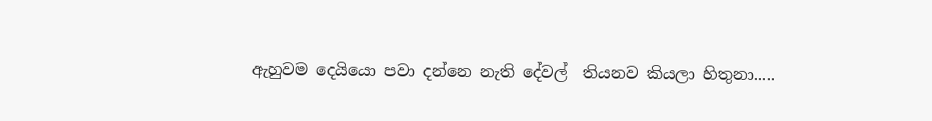ඇහුවම දෙයියො පවා දන්නෙ නැති දේවල්  තියනව කියලා හිතුනා.....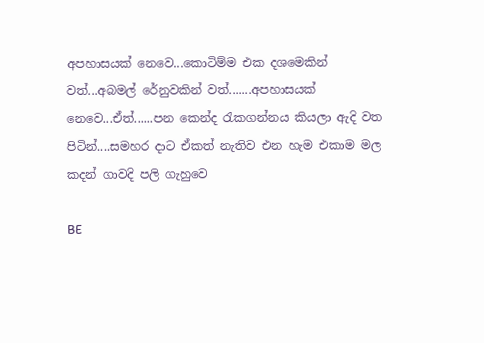අපහාසයක් නෙවෙ...කොටිම්ම එක දශමෙකින් වත්...අබමල් රේනුවකින් වත්.......අපහාසයක් නෙවෙ...ඒත්......පන කෙන්ද රැකගන්නය කියලා ඇදි වත පිටින්....සමහර දාට ඒකත් නැතිව එන හැම එකාම මල කදන් ගාවදි පලි ගැහුවෙ

BE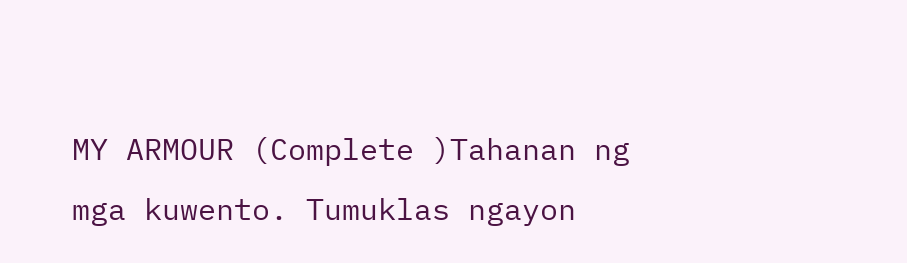MY ARMOUR (Complete )Tahanan ng mga kuwento. Tumuklas ngayon